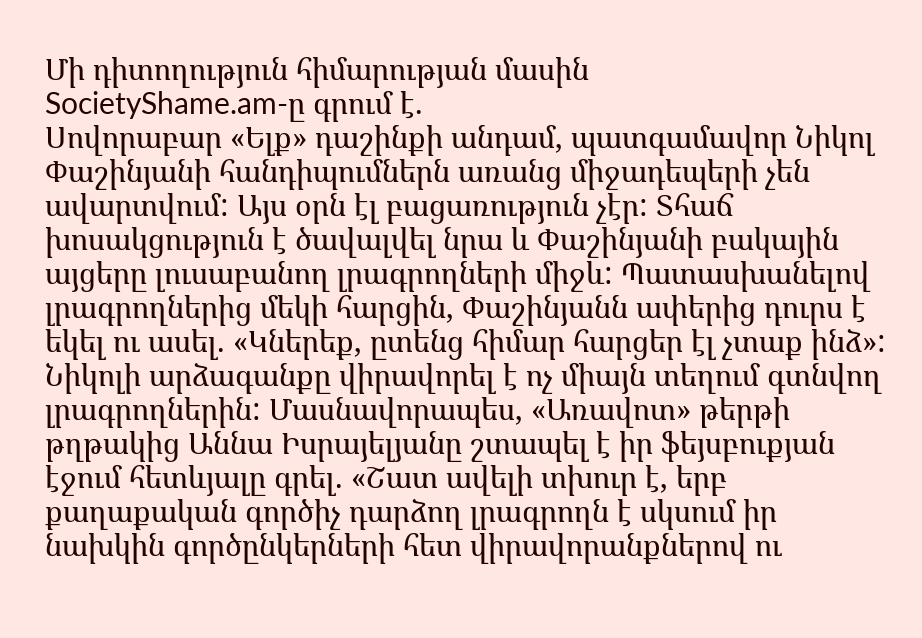Մի դիտողություն հիմարության մասին
SocietyShame.am-ը գրում է.
Սովորաբար «Ելք» դաշինքի անդամ, պատգամավոր Նիկոլ Փաշինյանի հանդիպումներն առանց միջադեպերի չեն ավարտվում: Այս օրն էլ բացառություն չէր: Տհաճ խոսակցություն է ծավալվել նրա և Փաշինյանի բակային այցերը լուսաբանող լրագրողների միջև: Պատասխանելով լրագրողներից մեկի հարցին, Փաշինյանն ափերից դուրս է եկել ու ասել. «Կներեք, ըտենց հիմար հարցեր էլ չտաք ինձ»:
Նիկոլի արձագանքը վիրավորել է ոչ միայն տեղում գտնվող լրագրողներին: Մասնավորապես, «Առավոտ» թերթի թղթակից Աննա Իսրայելյանը շտապել է իր ֆեյսբուքյան էջում հետևյալը գրել. «Շատ ավելի տխուր է, երբ քաղաքական գործիչ դարձող լրագրողն է սկսում իր նախկին գործընկերների հետ վիրավորանքներով ու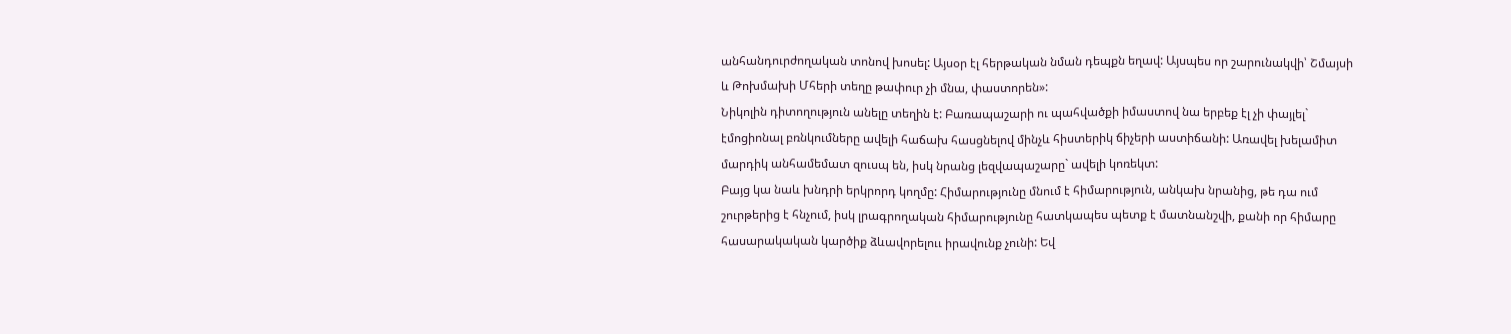անհանդուրժողական տոնով խոսել: Այսօր էլ հերթական նման դեպքն եղավ: Այսպես որ շարունակվի՝ Շմայսի և Թոխմախի Մհերի տեղը թափուր չի մնա, փաստորեն»:
Նիկոլին դիտողություն անելը տեղին է: Բառապաշարի ու պահվածքի իմաստով նա երբեք էլ չի փայլել` էմոցիոնալ բռնկումները ավելի հաճախ հասցնելով մինչև հիստերիկ ճիչերի աստիճանի: Առավել խելամիտ մարդիկ անհամեմատ զուսպ են, իսկ նրանց լեզվապաշարը` ավելի կոռեկտ:
Բայց կա նաև խնդրի երկրորդ կողմը: Հիմարությունը մնում է հիմարություն, անկախ նրանից, թե դա ում շուրթերից է հնչում, իսկ լրագրողական հիմարությունը հատկապես պետք է մատնանշվի, քանի որ հիմարը հասարակական կարծիք ձևավորելոււ իրավունք չունի: Եվ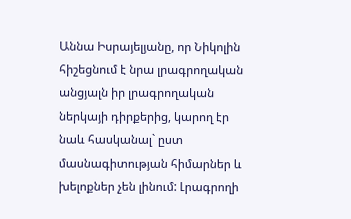Աննա Իսրայելյանը, որ Նիկոլին հիշեցնում է նրա լրագրողական անցյալն իր լրագրողական ներկայի դիրքերից, կարող էր նաև հասկանալ` ըստ մասնագիտության հիմարներ և խելոքներ չեն լինում: Լրագրողի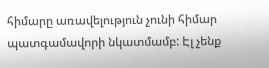հիմարը առավելություն չունի հիմար պատգամավորի նկատմամբ: Էլ չենք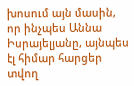խոսում այն մասին, որ ինչպես Աննա Իսրայելյանը, այնպես էլ հիմար հարցեր տվող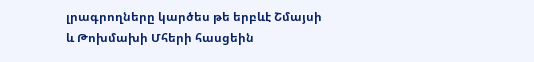լրագրողները կարծես թե երբևէ Շմայսի և Թոխմախի Մհերի հասցեին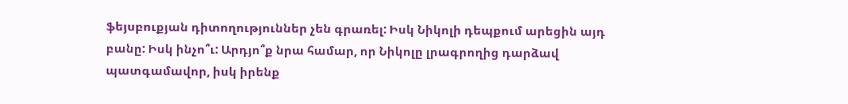ֆեյսբուքյան դիտողություններ չեն գրառել: Իսկ Նիկոլի դեպքում արեցին այդ բանը: Իսկ ինչո՞ւ: Արդյո՞ք նրա համար, որ Նիկոլը լրագրողից դարձավ պատգամավոր, իսկ իրենք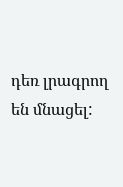դեռ լրագրող են մնացել: